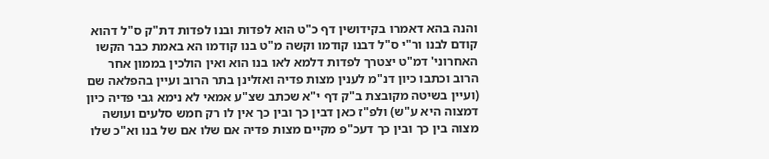והנה בהא דאמרו בקידושין דף כ"ט הוא לפדות ובנו לפדות דת"ק ס"ל דהוא קודם לבנו ור"י ס"ל דבנו קודמו וקשה מ"ט בנו קודמו הא באמת כבר הקשו האחרוני' דמ"ט יצטרך לפדות דלמא לאו בנו הוא ואין הולכין בממון אחר הרוב וכתבו כיון דנ"מ לענין מצות פדיה ואזלינן בתר הרוב ועיין בהפלאה שם (ועיין בשיטה מקובצת ב"ק דף י"א שכתב שצ"ע אמאי לא נימא גבי פדיה כיון דמצוה היא ע"ש) ולפ"ז כאן דבין כך ובין כך אין לו רק חמש סלעים ועושה מצוה בין כך ובין כך דעכ"פ מקיים מצות פדיה אם שלו אם של בנו וא"כ שלו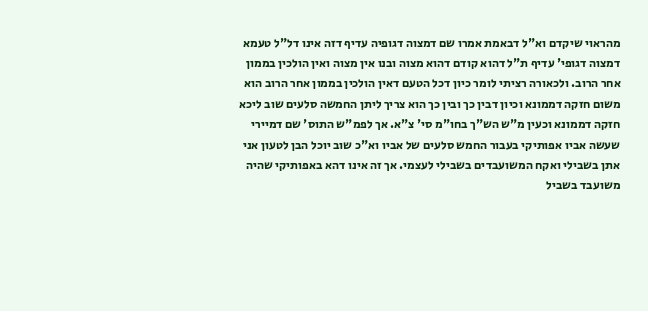מהראוי שיקדם וא"ל דבאמת אמרו שם דמצוה דגופיה עדיף דזה אינו דל"ל טעמא דמצוה דגופי' עדיף ת"ל דהוא קודם דהוא מצוה ובנו אין מצוה ואין הולכין בממון אחר הרוב. ולכאורה רציתי לומר כיון דכל הטעם דאין הולכין בממון אחר הרוב הוא משום חזקה דממונא וכיון דבין כך ובין כך הוא צריך ליתן החמשה סלעים שוב ליכא חזקה דממונא וכעין מ"ש הש"ך בחו"מ סי' צ"א. אך לפמ"ש התוס' שם דמיירי שעשה אביו אפותיקי בעבור החמש סלעים של אביו וא"כ שוב יוכל הבן לטעון אני אתן בשבילי ואקח המשועבדים בשבילי לעצמי. אך זה אינו דהא באפותיקי שהיה משועבד בשביל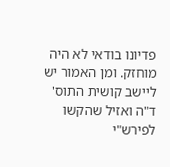פדיונו בודאי לא היה מוחזק. ומן האמור יש ליישב קושית התוס' ד"ה ואזיל שהקשו לפירש"י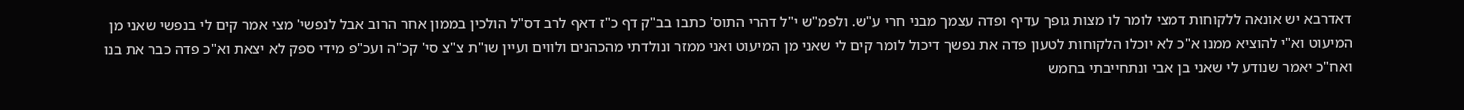דאדרבא יש אונאה ללקוחות דמצי לומר לו מצות גופך עדיף ופדה עצמך מבני חרי ע"ש. ולפמ"ש י"ל דהרי התוס' כתבו בב"ק דף כ"ז דאף לרב דס"ל הולכין בממון אחר הרוב אבל לנפשי' מצי אמר קים לי בנפשי שאני מן המיעוט וא"י להוציא ממנו א"כ לא יוכלו הלקוחות לטעון פדה את נפשך דיכול לומר קים לי שאני מן המיעוט ואני ממזר ונולדתי מהכהנים ולווים ועיין שו"ת צ"צ סי' קכ"ה ועכ"פ מידי ספק לא יצאת וא"כ פדה כבר את בנו ואח"כ יאמר שנודע לי שאני בן אבי ונתחייבתי בחמש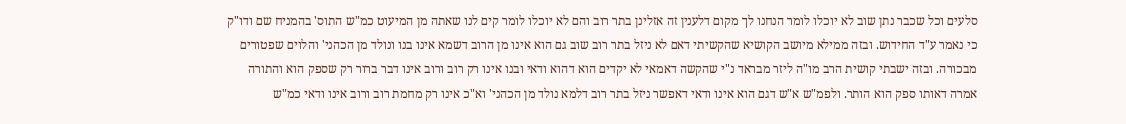סלעים וכל שכבר נתן שוב לא יוכלו לומר הנחנו לך מקום דלענין זה אזלינן בתר רוב והם לא יוכלו לומר קים לנו שאתה מן המיעוט כמ"ש התוס' בהמניח שם ודו"ק כי נאמר ע"ד החידוש. ובזה ממילא מיושב הקושיא שהקשיתי דאם לא ניזל בתר רוב שוב גם הוא אינו מן הרוב דשמא אינו בנו ונולד מן הכהני' והלוים שפטורים מבכורה. ובזה ישבתי קושית הרב מו"ה ליזר מבראד נ"י שהקשה דאמאי לא יקדים הוא דהוא ודאי ובנו אינו רק רוב ורוב אינו דבר ברור רק שספק הוא והתורה אמרה דאותו ספק הוא הותר. ולפמ"ש א"ש דגם הוא אינו ודאי דאפשר ניזל בתר רוב דלמא נולד מן הכהני' וא"כ אינו רק מחמת רוב ורוב אינו ודאי כמ"ש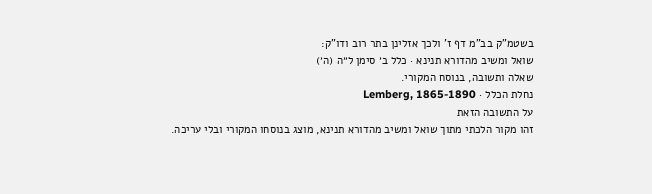בשטמ"ק בב"מ דף ז' ולכך אזלינן בתר רוב ודו"ק:
שואל ומשיב מהדורא תנינא · כלל ב׳ סימן ל״ה (ה׳)
שאלה ותשובה, בנוסח המקורי.
נחלת הכלל · Lemberg, 1865-1890
על התשובה הזאת
זהו מקור הלכתי מתוך שואל ומשיב מהדורא תנינא, מוצג בנוסחו המקורי ובלי עריכה.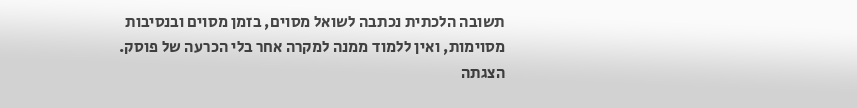תשובה הלכתית נכתבה לשואל מסוים, בזמן מסוים ובנסיבות מסוימות, ואין ללמוד ממנה למקרה אחר בלי הכרעה של פוסק. הצגתה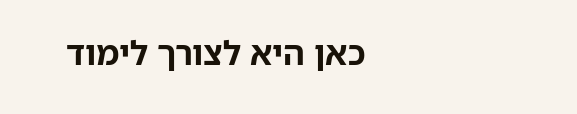כאן היא לצורך לימוד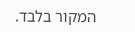המקור בלבד.